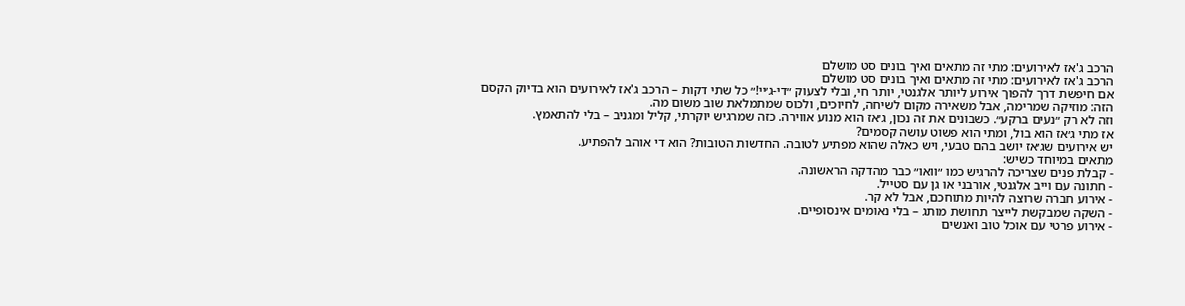הרכב ג'אז לאירועים: מתי זה מתאים ואיך בונים סט מושלם
הרכב ג'אז לאירועים: מתי זה מתאים ואיך בונים סט מושלם
אם חיפשת דרך להפוך אירוע ליותר אלגנטי, יותר חי, ובלי לצעוק ״די-ג׳יי!״ כל שתי דקות – הרכב ג'אז לאירועים הוא בדיוק הקסם הזה: מוזיקה שמרימה, אבל משאירה מקום לשיחה, לחיוכים, ולכוס שמתמלאת שוב משום מה.
וזה לא רק ״נעים ברקע״. כשבונים את זה נכון, ג׳אז הוא מנוע אווירה. כזה שמרגיש יוקרתי, קליל ומגניב – בלי להתאמץ.
אז מתי ג׳אז הוא בול, ומתי הוא פשוט עושה קסמים?
יש אירועים שג׳אז יושב בהם טבעי, ויש כאלה שהוא מפתיע לטובה. החדשות הטובות? הוא די אוהב להפתיע.
מתאים במיוחד כשיש:
- קבלת פנים שצריכה להרגיש כמו ״וואו״ כבר מהדקה הראשונה.
- חתונה עם וייב אלגנטי, אורבני או גן עם סטייל.
- אירוע חברה שרוצה להיות מתוחכם, אבל לא קר.
- השקה שמבקשת לייצר תחושת מותג – בלי נאומים אינסופיים.
- אירוע פרטי עם אוכל טוב ואנשים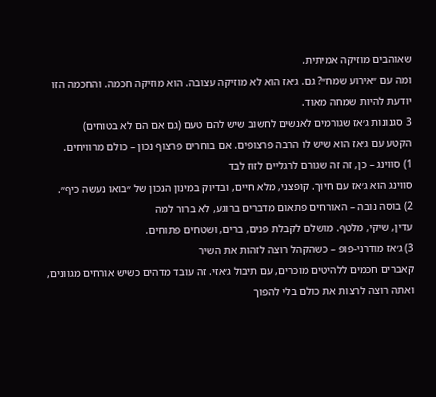שאוהבים מוזיקה אמיתית.
ומה עם ״אירוע שמח״? גם. ג׳אז הוא לא מוזיקה עצובה. הוא מוזיקה חכמה. והחכמה הזו יודעת להיות שמחה מאוד.
3 סגנונות ג׳אז שגורמים לאנשים לחשוב שיש להם טעם (גם אם הם לא בטוחים)
הקטע עם ג׳אז הוא שיש לו הרבה פרצופים. אם בוחרים פרצוף נכון – כולם מרוויחים.
1) סווינג – כן, זה זה שגורם לרגליים לזוז לבד
סווינג הוא ג׳אז עם חיוך. קופצני, מלא חיים, ובדיוק במינון הנכון של ״בואו נעשה כיף״.
2) בוסה נובה – האורחים פתאום מדברים ברוגע, לא ברור למה
עדין, שיקי, מלטף. מושלם לקבלת פנים, ברים, ושטחים פתוחים.
3) ג׳אז מודרני-פופ – כשהקהל רוצה לזהות את השיר
קאברים חכמים ללהיטים מוכרים, עם תיבול ג׳אזי. זה עובד מדהים כשיש אורחים מגוונים, ואתה רוצה לרצות את כולם בלי להפוך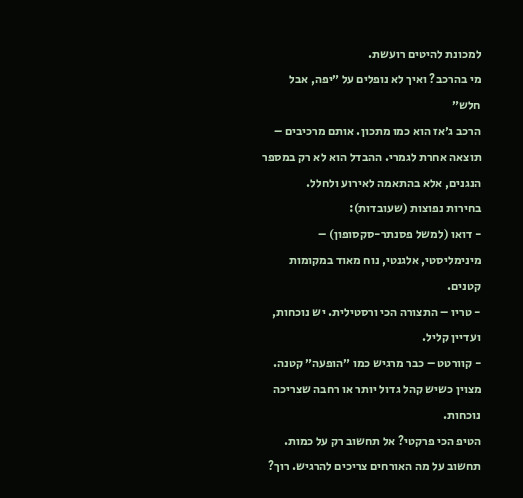למכונת להיטים רועשת.
מי בהרכב? ואיך לא נופלים על ״יפה, אבל חלש״
הרכב ג׳אז הוא כמו מתכון. אותם מרכיבים – תוצאה אחרת לגמרי. ההבדל הוא לא רק במספר הנגנים, אלא בהתאמה לאירוע ולחלל.
בחירות נפוצות (שעובדות):
- דואו (למשל פסנתר-סקסופון) – מינימליסטי, אלגנטי, נוח מאוד במקומות קטנים.
- טריו – התצורה הכי ורסטילית. יש נוכחות, ועדיין קליל.
- קוורטט – כבר מרגיש כמו ״הופעה״ קטנה. מצוין כשיש קהל גדול יותר או רחבה שצריכה נוכחות.
הטיפ הכי פרקטי? אל תחשוב רק על כמות. תחשוב על מה האורחים צריכים להרגיש. רוך?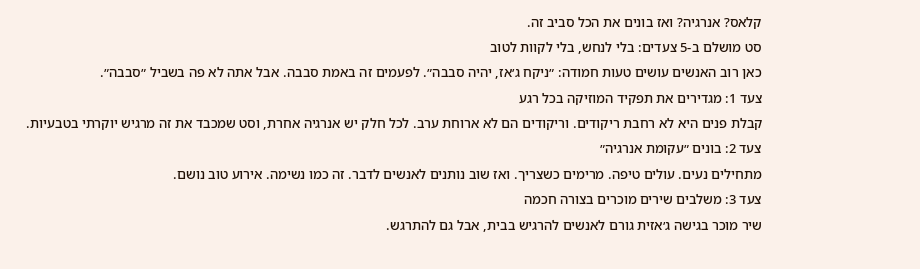קלאס? אנרגיה? ואז בונים את הכל סביב זה.
סט מושלם ב-5 צעדים: בלי לנחש, בלי לקוות לטוב
כאן רוב האנשים עושים טעות חמודה: ״ניקח ג׳אז, יהיה סבבה״. לפעמים זה באמת סבבה. אבל אתה לא פה בשביל ״סבבה״.
צעד 1: מגדירים את תפקיד המוזיקה בכל רגע
קבלת פנים היא לא רחבת ריקודים. וריקודים הם לא ארוחת ערב. לכל חלק יש אנרגיה אחרת, וסט שמכבד את זה מרגיש יוקרתי בטבעיות.
צעד 2: בונים ״עקומת אנרגיה״
מתחילים נעים. עולים טיפה. מרימים כשצריך. ואז שוב נותנים לאנשים לדבר. זה כמו נשימה. אירוע טוב נושם.
צעד 3: משלבים שירים מוכרים בצורה חכמה
שיר מוכר בגישה ג׳אזית גורם לאנשים להרגיש בבית, אבל גם להתרגש.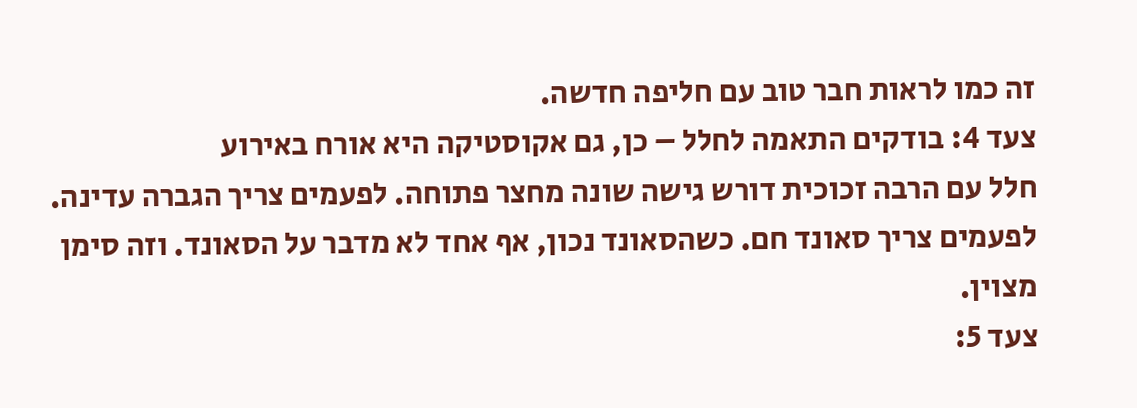זה כמו לראות חבר טוב עם חליפה חדשה.
צעד 4: בודקים התאמה לחלל – כן, גם אקוסטיקה היא אורח באירוע
חלל עם הרבה זכוכית דורש גישה שונה מחצר פתוחה. לפעמים צריך הגברה עדינה. לפעמים צריך סאונד חם. כשהסאונד נכון, אף אחד לא מדבר על הסאונד. וזה סימן מצוין.
צעד 5: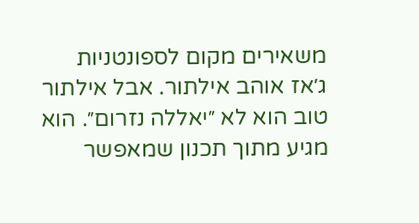משאירים מקום לספונטניות
ג׳אז אוהב אילתור. אבל אילתור טוב הוא לא ״יאללה נזרום״. הוא מגיע מתוך תכנון שמאפשר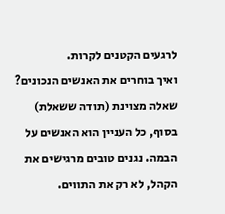לרגעים הקטנים לקרות.
ואיך בוחרים את האנשים הנכונים? שאלה מצוינת (תודה ששאלת)
בסוף, כל העניין הוא האנשים על הבמה. נגנים טובים מרגישים את הקהל, לא רק את התווים.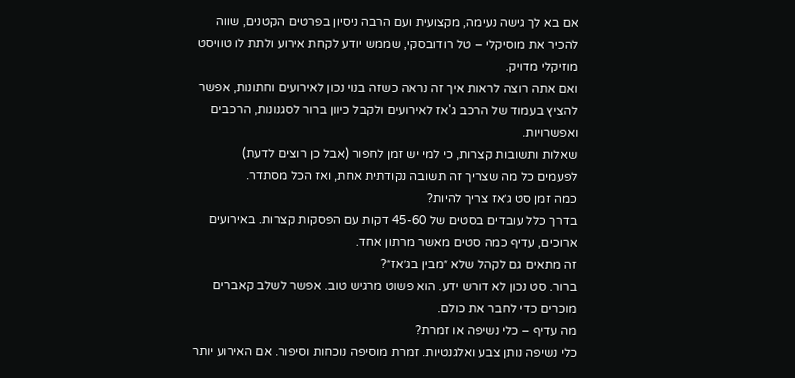אם בא לך גישה נעימה, מקצועית ועם הרבה ניסיון בפרטים הקטנים, שווה להכיר את מוסיקלי – טל רודובסקי, שממש יודע לקחת אירוע ולתת לו טוויסט מוזיקלי מדויק.
ואם אתה רוצה לראות איך זה נראה כשזה בנוי נכון לאירועים וחתונות, אפשר להציץ בעמוד של הרכב ג'אז לאירועים ולקבל כיוון ברור לסגנונות, הרכבים ואפשרויות.
שאלות ותשובות קצרות, כי למי יש זמן לחפור (אבל כן רוצים לדעת)
לפעמים כל מה שצריך זה תשובה נקודתית אחת, ואז הכל מסתדר.
כמה זמן סט ג׳אז צריך להיות?
בדרך כלל עובדים בסטים של 45-60 דקות עם הפסקות קצרות. באירועים ארוכים, עדיף כמה סטים מאשר מרתון אחד.
זה מתאים גם לקהל שלא ״מבין בג׳אז״?
ברור. סט נכון לא דורש ידע. הוא פשוט מרגיש טוב. אפשר לשלב קאברים מוכרים כדי לחבר את כולם.
מה עדיף – כלי נשיפה או זמרת?
כלי נשיפה נותן צבע ואלגנטיות. זמרת מוסיפה נוכחות וסיפור. אם האירוע יותר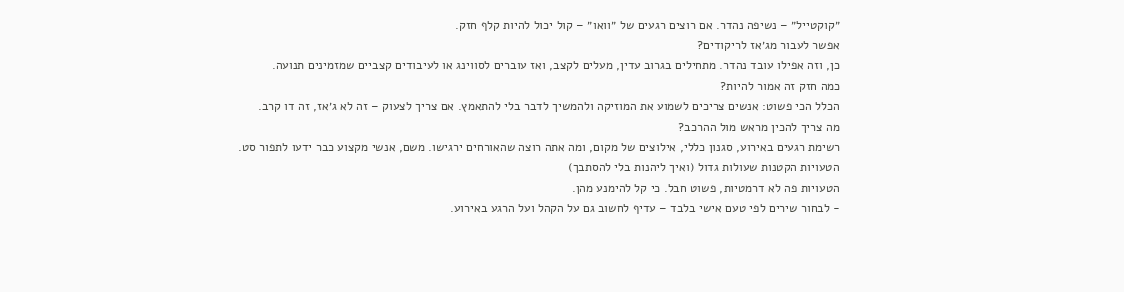״קוקטייל״ – נשיפה נהדר. אם רוצים רגעים של ״וואו״ – קול יכול להיות קלף חזק.
אפשר לעבור מג׳אז לריקודים?
כן, וזה אפילו עובד נהדר. מתחילים בגרוב עדין, מעלים לקצב, ואז עוברים לסווינג או לעיבודים קצביים שמזמינים תנועה.
כמה חזק זה אמור להיות?
הכלל הכי פשוט: אנשים צריכים לשמוע את המוזיקה ולהמשיך לדבר בלי להתאמץ. אם צריך לצעוק – זה לא ג׳אז, זה דו קרב.
מה צריך להכין מראש מול ההרכב?
רשימת רגעים באירוע, סגנון כללי, אילוצים של מקום, ומה אתה רוצה שהאורחים ירגישו. משם, אנשי מקצוע כבר ידעו לתפור סט.
הטעויות הקטנות שעולות גדול (ואיך ליהנות בלי להסתבך)
הטעויות פה לא דרמטיות, פשוט חבל. כי קל להימנע מהן.
- לבחור שירים לפי טעם אישי בלבד – עדיף לחשוב גם על הקהל ועל הרגע באירוע.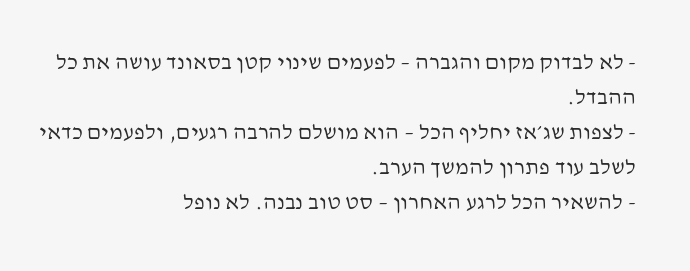- לא לבדוק מקום והגברה – לפעמים שינוי קטן בסאונד עושה את כל ההבדל.
- לצפות שג׳אז יחליף הכל – הוא מושלם להרבה רגעים, ולפעמים כדאי לשלב עוד פתרון להמשך הערב.
- להשאיר הכל לרגע האחרון – סט טוב נבנה. לא נופל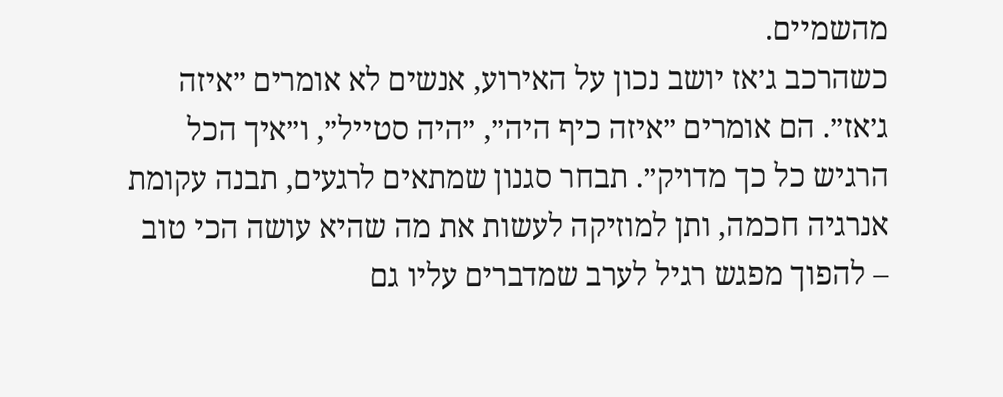מהשמיים.
כשהרכב ג׳אז יושב נכון על האירוע, אנשים לא אומרים ״איזה ג׳אז״. הם אומרים ״איזה כיף היה״, ״היה סטייל״, ו״איך הכל הרגיש כל כך מדויק״. תבחר סגנון שמתאים לרגעים, תבנה עקומת אנרגיה חכמה, ותן למוזיקה לעשות את מה שהיא עושה הכי טוב – להפוך מפגש רגיל לערב שמדברים עליו גם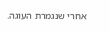אחרי שנגמרת העוגה.